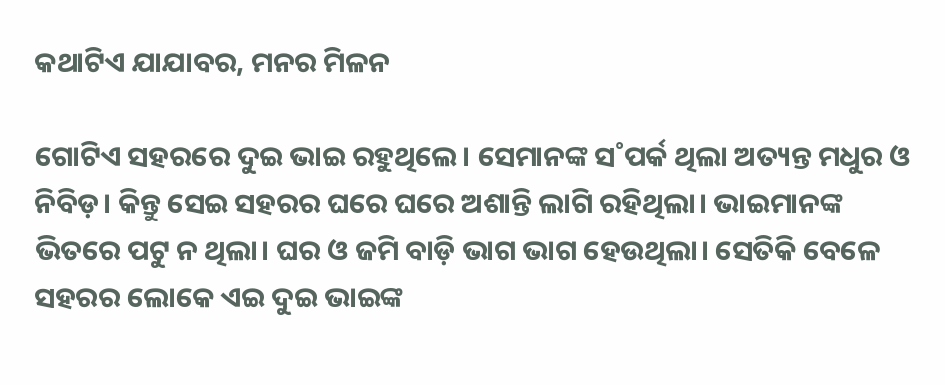କଥାଟିଏ ଯାଯାବର, ମନର ମିଳନ

ଗୋଟିଏ ସହରରେ ଦୁଇ ଭାଇ ରହୁଥିଲେ। ସେମାନଙ୍କ ସ˚ପର୍କ ଥିଲା ଅତ୍ୟନ୍ତ ମଧୁର ଓ ନିବିଡ଼। କିନ୍ତୁ ସେଇ ସହରର ଘରେ ଘରେ ଅଶାନ୍ତି ଲାଗି ରହିଥିଲା। ଭାଇମାନଙ୍କ ଭିତରେ ପଟୁ ନ ଥିଲା। ଘର ଓ ଜମି ବାଡ଼ି ଭାଗ ଭାଗ ହେଉଥିଲା। ସେତିକି ବେଳେ ସହରର ଲୋକେ ଏଇ ଦୁଇ ଭାଇଙ୍କ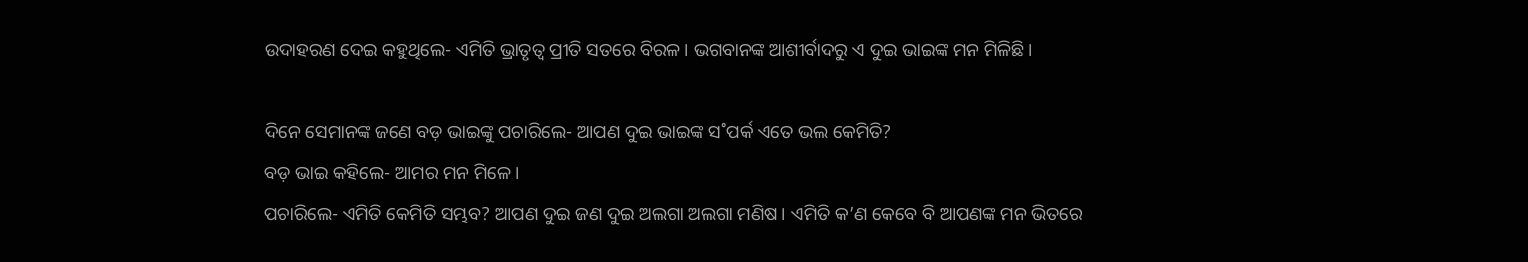ଉଦାହରଣ ଦେଇ କହୁଥିଲେ- ଏମିତି ଭ୍ରାତୃତ୍ବ ପ୍ରୀତି ସତରେ ବିରଳ। ଭଗବାନଙ୍କ ଆଶୀର୍ବାଦରୁ ଏ ଦୁଇ ଭାଇଙ୍କ ମନ ମିଳିଛି।

ଦିନେ ସେମାନଙ୍କ ଜଣେ ବଡ଼ ଭାଇଙ୍କୁ ପଚାରିଲେ- ଆପଣ ଦୁଇ ଭାଇଙ୍କ ସ˚ପର୍କ ଏତେ ଭଲ କେମିତି?
ବଡ଼ ଭାଇ କହିଲେ- ଆମର ମନ ମିଳେ।
ପଚାରିଲେ- ଏମିତି କେମିତି ସମ୍ଭବ? ଆପଣ ଦୁଇ ଜଣ ଦୁଇ ଅଲଗା ଅଲଗା ମଣିଷ। ଏମିତି କ’ଣ କେବେ ବି ଆପଣଙ୍କ ମନ ଭିତରେ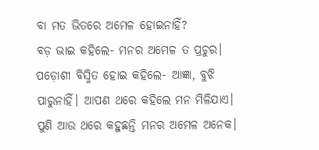ବା ମତ ଭିତରେ ଅମେଳ ହୋଇନାହିଁ?
ବଡ଼ ଭାଇ କହିଲେ- ମନର ଅମେଳ ତ ପ୍ରଚୁର।
ପଡ଼ୋଶୀ ବିସ୍ମିତ ହୋଇ କହିଲେ- ଆଜ୍ଞା, ବୁଝି ପାରୁନାହିଁ। ଆପଣ ଥରେ କହିଲେ ମନ ମିଳିଯାଏ। ପୁଣି ଆଉ ଥରେ କହୁଛନ୍ତି ମନର ଅମେଳ ଅନେକ।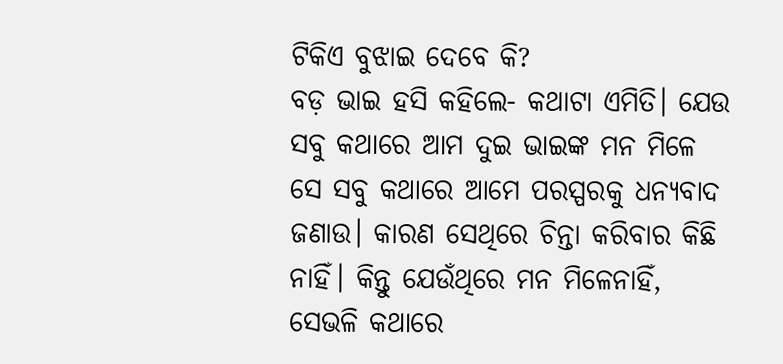ଟିକିଏ ବୁଝାଇ ଦେବେ କି?
ବଡ଼ ଭାଇ ହସି କହିଲେ- କଥାଟା ଏମିତି। ଯେଉ ସବୁ କଥାରେ ଆମ ଦୁଇ ଭାଇଙ୍କ ମନ ମିଳେ ସେ ସବୁ କଥାରେ ଆମେ ପରସ୍ପରକୁ ଧନ୍ୟବାଦ ଜଣାଉ। କାରଣ ସେଥିରେ ଚିନ୍ତା କରିବାର କିଛି ନାହିଁ। କିନ୍ତୁ ଯେଉଁଥିରେ ମନ ମିଳେନାହିଁ, ସେଭଳି କଥାରେ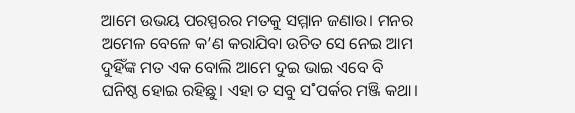ଆମେ ଉଭୟ ପରସ୍ପରର ମତକୁ ସମ୍ମାନ ଜଣାଉ। ମନର ଅମେଳ ବେଳେ କ’ଣ କରାଯିବା ଉଚିତ ସେ ନେଇ ଆମ ଦୁହିଁଙ୍କ ମତ ଏକ ବୋଲି ଆମେ ଦୁଇ ଭାଇ ଏବେ ବି ଘନିଷ୍ଠ ହୋଇ ରହିଛୁ। ଏହା ତ ସବୁ ସ˚ପର୍କର ମଞ୍ଜି କଥା।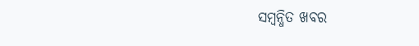ସମ୍ବନ୍ଧିତ ଖବର